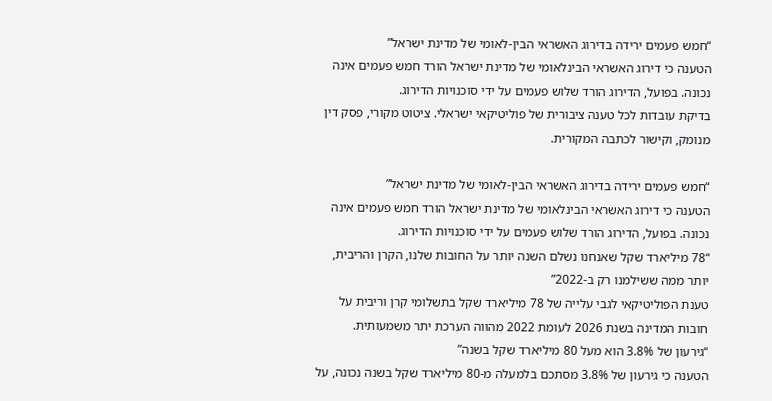“חמש פעמים ירידה בדירוג האשראי הבין-לאומי של מדינת ישראל”
הטענה כי דירוג האשראי הבינלאומי של מדינת ישראל הורד חמש פעמים אינה נכונה. בפועל, הדירוג הורד שלוש פעמים על ידי סוכנויות הדירוג.
בדיקת עובדות לכל טענה ציבורית של פוליטיקאי ישראלי. ציטוט מקורי, פסק דין מנומק, וקישור לכתבה המקורית.

“חמש פעמים ירידה בדירוג האשראי הבין-לאומי של מדינת ישראל”
הטענה כי דירוג האשראי הבינלאומי של מדינת ישראל הורד חמש פעמים אינה נכונה. בפועל, הדירוג הורד שלוש פעמים על ידי סוכנויות הדירוג.
“78 מיליארד שקל שאנחנו נשלם השנה יותר על החובות שלנו, הקרן והריבית, יותר ממה ששילמנו רק ב-2022”
טענת הפוליטיקאי לגבי עלייה של 78 מיליארד שקל בתשלומי קרן וריבית על חובות המדינה בשנת 2026 לעומת 2022 מהווה הערכת יתר משמעותית.
“גירעון של 3.8% הוא מעל 80 מיליארד שקל בשנה”
הטענה כי גירעון של 3.8% מסתכם בלמעלה מ-80 מיליארד שקל בשנה נכונה, על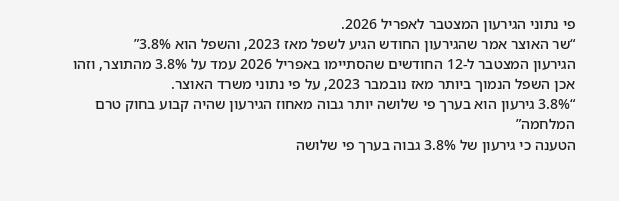פי נתוני הגירעון המצטבר לאפריל 2026.
“שר האוצר אמר שהגירעון החודש הגיע לשפל מאז 2023, והשפל הוא 3.8%”
הגירעון המצטבר ל-12 החודשים שהסתיימו באפריל 2026 עמד על 3.8% מהתוצר, וזהו אכן השפל הנמוך ביותר מאז נובמבר 2023, על פי נתוני משרד האוצר.
“3.8% גירעון הוא בערך פי שלושה יותר גבוה מאחוז הגירעון שהיה קבוע בחוק טרם המלחמה”
הטענה כי גירעון של 3.8% גבוה בערך פי שלושה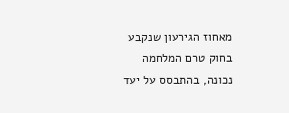מאחוז הגירעון שנקבע בחוק טרם המלחמה נכונה, בהתבסס על יעד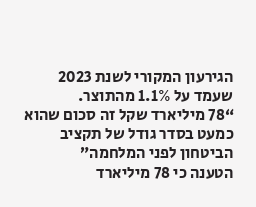הגירעון המקורי לשנת 2023 שעמד על 1.1% מהתוצר.
“78 מיליארד שקל זה סכום שהוא כמעט בסדר גודל של תקציב הביטחון לפני המלחמה”
הטענה כי 78 מיליארד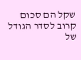שקל הם סכום קרוב לסדר הגודל של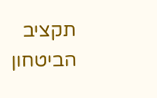תקציב הביטחון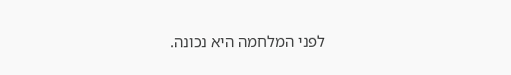לפני המלחמה היא נכונה.